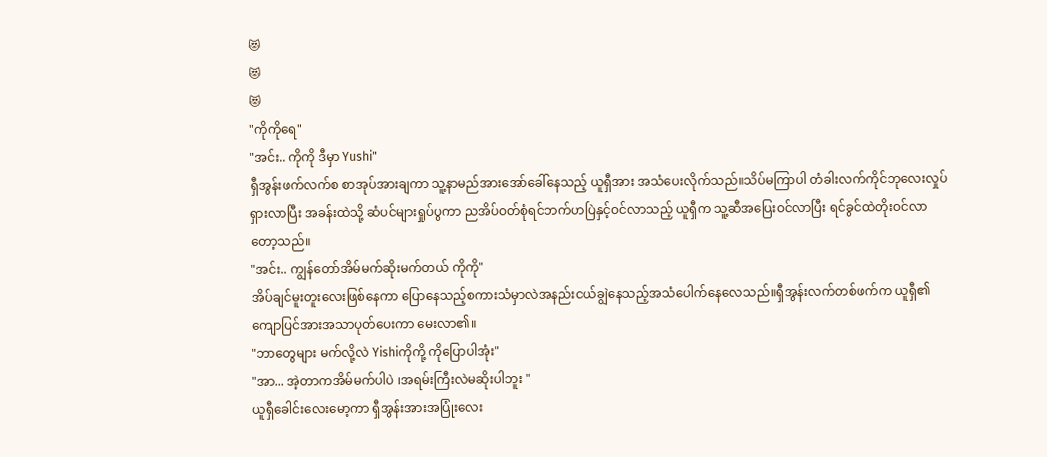😻
😻
😻
"ကိုကိုရေ"
"အင်း.. ကိုကို ဒီမှာ Yushi"
ရှီအွန်းဖက်လက်စ စာအုပ်အားချကာ သူ့နာမည်အားအော်ခေါ်နေသည့် ယူရှီအား အသံပေးလိုက်သည်။သိပ်မကြာပါ တံခါးလက်ကိုင်ဘုလေးလှုပ်ရှားလာပြီး အခန်းထဲသို့ ဆံပင်များရှုပ်ပွကာ ညအိပ်ဝတ်စုံရင်ဘက်ဟပြဲနှင့်ဝင်လာသည့် ယူရှီက သူ့ဆီအပြေးဝင်လာပြီး ရင်ခွင်ထဲတိုးဝင်လာတော့သည်။
"အင်း.. ကျွန်တော်အိမ်မက်ဆိုးမက်တယ် ကိုကို"
အိပ်ချင်မူးတူးလေးဖြစ်နေကာ ပြောနေသည့်စကားသံမှာလဲအနည်းငယ်ချွဲနေသည့်အသံပေါက်နေလေသည်။ရှီအွန်းလက်တစ်ဖက်က ယူရှီ၏ကျောပြင်အားအသာပုတ်ပေးကာ မေးလာ၏။
"ဘာတွေများ မက်လို့လဲ Yishiကိုကို့ ကိုပြောပါအုံး"
"အာ... အဲ့တာကအိမ်မက်ပါပဲ ၊အရမ်းကြီးလဲမဆိုးပါဘူး "
ယူရှီခေါင်းလေးမော့ကာ ရှီအွန်းအားအပြုံးလေး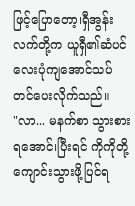ဖြင့်ပြောတော့၊ရှီအွန်းလက်တို့က ယူရှီ၏ဆံပင်လေးပုံကျအောင်သပ်တင်ပေးလိုက်သည်။
"လာ... မနက်စာ သွားစားရအောင်၊ပြီးရင် ကိုကိုတို့ကျောင်းသွားဖို့ပြင်ရ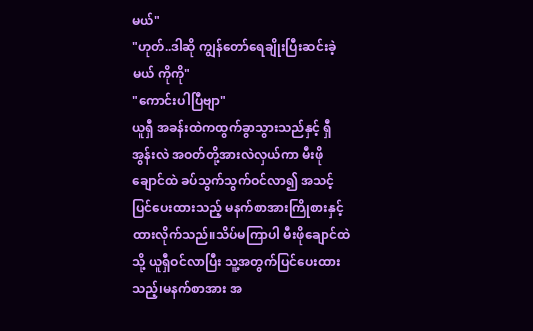မယ်"
"ဟုတ်..ဒါဆို ကျွန်တော်ရေချိုးပြီးဆင်းခဲ့မယ် ကိုကို"
"ကောင်းပါပြီဗျာ"
ယူရှီ အခန်းထဲကထွက်ခွာသွားသည်နှင့် ရှီအွန်းလဲ အဝတ်တို့အားလဲလှယ်ကာ မီးဖိုချောင်ထဲ ခပ်သွက်သွက်ဝင်လာ၍ အသင့်ပြင်ပေးထားသည့် မနက်စာအားကြိုစားနှင့်ထားလိုက်သည်။သိပ်မကြာပါ မီးဖိုချောင်ထဲသို့ ယူရှီဝင်လာပြီး သူ့အတွက်ပြင်ပေးထားသည့်၊မနက်စာအား အ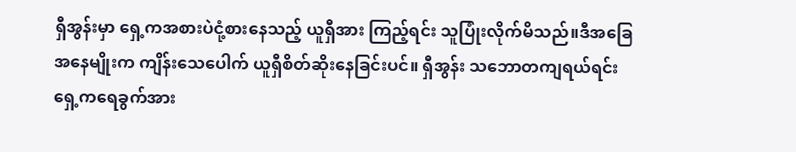ရှီအွန်းမှာ ရှေ့ကအစားပဲငုံ့စားနေသည့် ယူရှီအား ကြည့်ရင်း သူပြုံးလိုက်မိသည်။ဒီအခြေအနေမျိုးက ကျိန်းသေပေါက် ယူရှီစိတ်ဆိုးနေခြင်းပင်။ ရှီအွန်း သဘောတကျရယ်ရင်း ရှေ့ကရေခွက်အား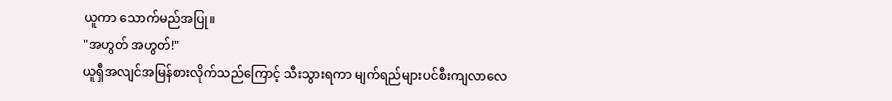ယူကာ သောက်မည်အပြု။
"အဟွတ် အဟွတ်!"
ယူရှီအလျင်အမြန်စားလိုက်သည်ကြောင့် သီးသွားရကာ မျက်ရည်များပင်စီးကျလာလေ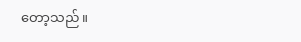တော့သည်။